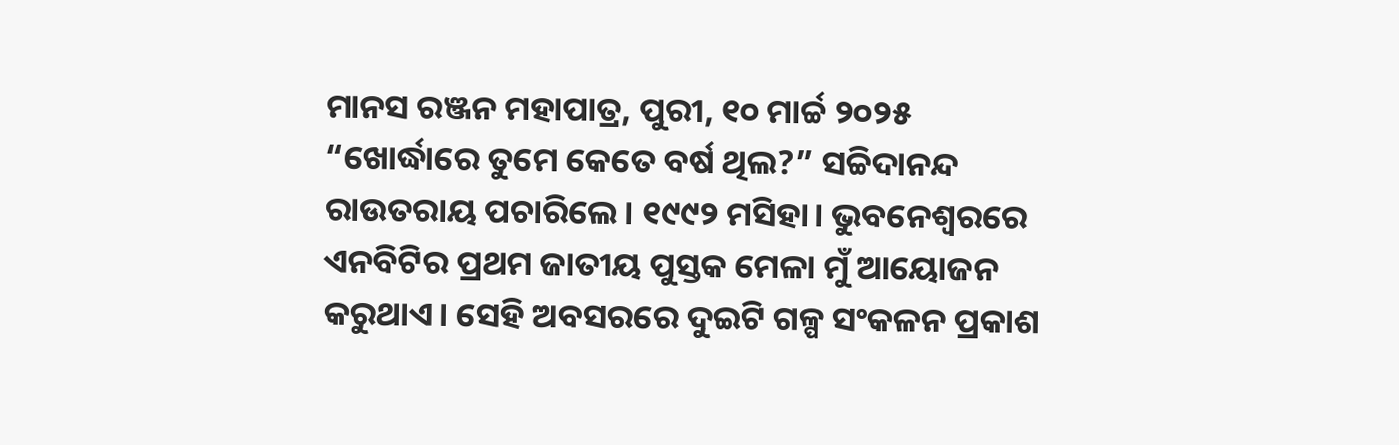ମାନସ ରଞ୍ଜନ ମହାପାତ୍ର, ପୁରୀ, ୧୦ ମାର୍ଚ୍ଚ ୨୦୨୫
“ଖୋର୍ଦ୍ଧାରେ ତୁମେ କେତେ ବର୍ଷ ଥିଲ?” ସଚ୍ଚିଦାନନ୍ଦ ରାଉତରାୟ ପଚାରିଲେ। ୧୯୯୨ ମସିହା। ଭୁବନେଶ୍ୱରରେ ଏନବିଟିର ପ୍ରଥମ ଜାତୀୟ ପୁସ୍ତକ ମେଳା ମୁଁ ଆୟୋଜନ କରୁଥାଏ। ସେହି ଅବସରରେ ଦୁଇଟି ଗଳ୍ପ ସଂକଳନ ପ୍ରକାଶ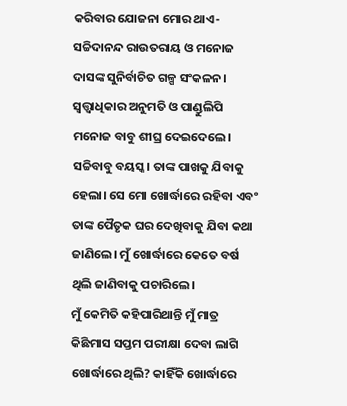କରିବାର ଯୋଜନା ମୋର ଥାଏ- ସଚ୍ଚିଦାନନ୍ଦ ରାଉତରାୟ ଓ ମନୋଜ ଦାସଙ୍କ ସୁନିର୍ବାଚିତ ଗଳ୍ପ ସଂକଳନ।
ସ୍ୱତ୍ତ୍ୱାଧିକାର ଅନୁମତି ଓ ପାଣ୍ଡୁଲିପି ମନୋଜ ବାବୁ ଶୀଘ୍ର ଦେଇଦେଲେ। ସଚ୍ଚିବାବୁ ବୟସ୍କ। ତାଙ୍କ ପାଖକୁ ଯିବାକୁ ହେଲା। ସେ ମୋ ଖୋର୍ଦ୍ଧାରେ ରହିବା ଏବଂ ତାଙ୍କ ପୈତୃକ ଘର ଦେଖିବାକୁ ଯିବା କଥା ଜାଣିଲେ। ମୁଁ ଖୋର୍ଦ୍ଧାରେ କେତେ ବର୍ଷ ଥିଲି ଜାଣିବାକୁ ପଚାରିଲେ।
ମୁଁ କେମିତି କହିପାରିଥାନ୍ତି ମୁଁ ମାତ୍ର କିଛିମାସ ସପ୍ତମ ପରୀକ୍ଷା ଦେବା ଲାଗି ଖୋର୍ଦ୍ଧାରେ ଥିଲି? କାହିଁକି ଖୋର୍ଦ୍ଧାରେ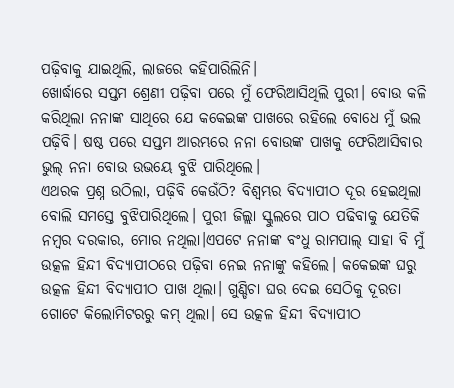ପଢ଼ିବାକୁ ଯାଇଥିଲି, ଲାଜରେ କହିପାରିଲିନି।
ଖୋର୍ଦ୍ଧାରେ ସପ୍ତମ ଶ୍ରେଣୀ ପଢ଼ିବା ପରେ ମୁଁ ଫେରିଆସିଥିଲି ପୁରୀ। ବୋଉ କଳି କରିଥିଲା ନନାଙ୍କ ସାଥିରେ ଯେ କକେଇଙ୍କ ପାଖରେ ରହିଲେ ବୋଧେ ମୁଁ ଭଲ ପଢ଼ିବି। ଷଷ୍ଠ ପରେ ସପ୍ତମ ଆରମ୍ଭରେ ନନା ବୋଉଙ୍କ ପାଖକୁ ଫେରିଆସିବାର ଭୁଲ୍ ନନା ବୋଉ ଉଭୟେ ବୁଝି ପାରିଥିଲେ।
ଏଥରକ ପ୍ରଶ୍ନ ଉଠିଲା, ପଢ଼ିବି କେଉଁଠି? ବିଶ୍ୱମ୍ଭର ବିଦ୍ୟାପୀଠ ଦୂର ହେଇଥିଲା ବୋଲି ସମସ୍ତେ ବୁଝିପାରିଥିଲେ। ପୁରୀ ଜିଲ୍ଲା ସ୍କୁଲରେ ପାଠ ପଢିବାକୁ ଯେତିକି ନମ୍ବର ଦରକାର, ମୋର ନଥିଲା।ଏପଟେ ନନାଙ୍କ ବଂଧୁ ରାମପାଲ୍ ସାହା ବି ମୁଁ ଉତ୍କଳ ହିନ୍ଦୀ ବିଦ୍ୟାପୀଠରେ ପଢ଼ିବା ନେଇ ନନାଙ୍କୁ କହିଲେ। କକେଇଙ୍କ ଘରୁ ଉତ୍କଳ ହିନ୍ଦୀ ବିଦ୍ୟାପୀଠ ପାଖ ଥିଲା। ଗୁଣ୍ଡିଚା ଘର ଦେଇ ସେଠିକୁ ଦୂରତା ଗୋଟେ କିଲୋମିଟରରୁ କମ୍ ଥିଲା। ସେ ଉତ୍କଳ ହିନ୍ଦୀ ବିଦ୍ୟାପୀଠ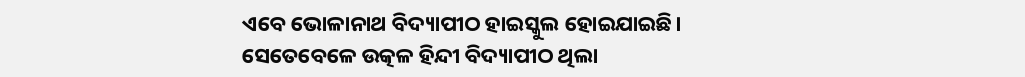ଏବେ ଭୋଳାନାଥ ବିଦ୍ୟାପୀଠ ହାଇସ୍କୁଲ ହୋଇଯାଇଛି।
ସେତେବେଳେ ଉତ୍କଳ ହିନ୍ଦୀ ବିଦ୍ୟାପୀଠ ଥିଲା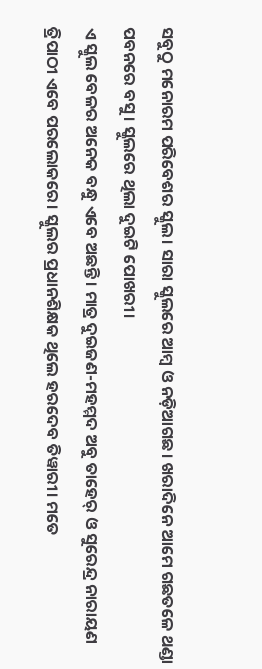ସବୁଠୁ ମନୋରମ ପରିବେଶର ସ୍କୁଲ। ସାରା ସ୍କୁଲରେ ଆମ୍ବ ଓ ନଡ଼ିଆଗଛ। ଖରାଦିନେ ଆମେ ଗଛତଳେ ଥଣ୍ଡା ପବନରେ ବସୁ। ସ୍କୁଲରେ ଥିଲା ଦୁଇଟି ପୋଖରୀ।
ଏ ସ୍କୁଲ ବେଳର ଅନେକ ବନ୍ଧୁ ଏବେ ଅଛନ୍ତି। ମାତ୍ର ଦୁଇଜଣ-ମହମ୍ମଦ ଅବୁ ତାହେର୍ ଓ ସୁରେନ୍ଦ୍ର ନାରାୟଣ ତ୍ରିପାଠୀ ଏବେ ପରଲୋକରେ। ସ୍କୁଲର ପ୍ରଧାନଶିକ୍ଷକ ଥିଲେ ହରଦେବ ତିୱାରୀ। ମତେ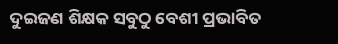ଦୁଇଜଣ ଶିକ୍ଷକ ସବୁଠୁ ବେଶୀ ପ୍ରଭାବିତ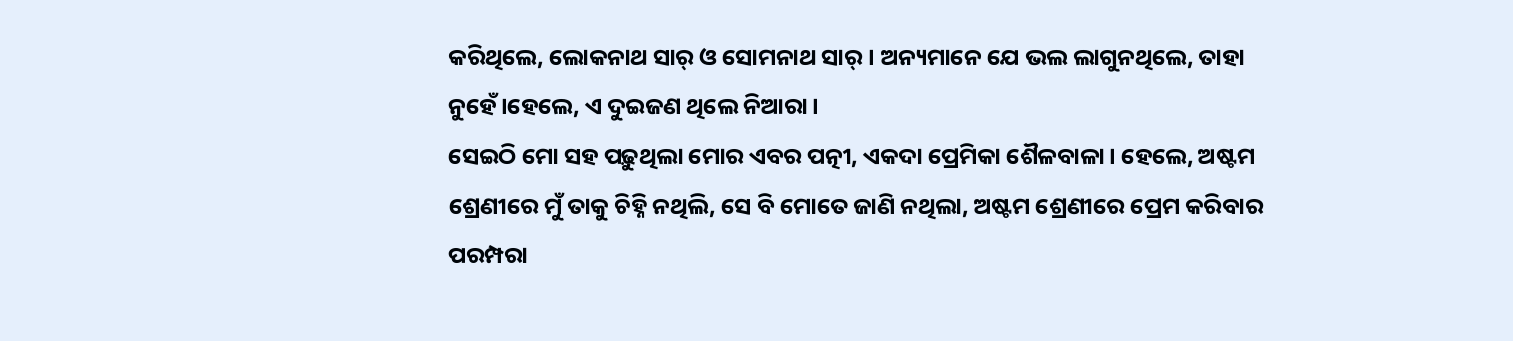କରିଥିଲେ, ଲୋକନାଥ ସାର୍ ଓ ସୋମନାଥ ସାର୍। ଅନ୍ୟମାନେ ଯେ ଭଲ ଲାଗୁନଥିଲେ, ତାହା ନୁହେଁ।ହେଲେ, ଏ ଦୁଇଜଣ ଥିଲେ ନିଆରା।
ସେଇଠି ମୋ ସହ ପଢ଼ୁଥିଲା ମୋର ଏବର ପତ୍ନୀ, ଏକଦା ପ୍ରେମିକା ଶୈଳବାଳା। ହେଲେ, ଅଷ୍ଟମ ଶ୍ରେଣୀରେ ମୁଁ ତାକୁ ଚିହ୍ନି ନଥିଲି, ସେ ବି ମୋତେ ଜାଣି ନଥିଲା, ଅଷ୍ଟମ ଶ୍ରେଣୀରେ ପ୍ରେମ କରିବାର ପରମ୍ପରା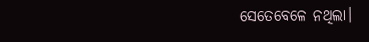ସେତେବେଳେ ନଥିଲା।